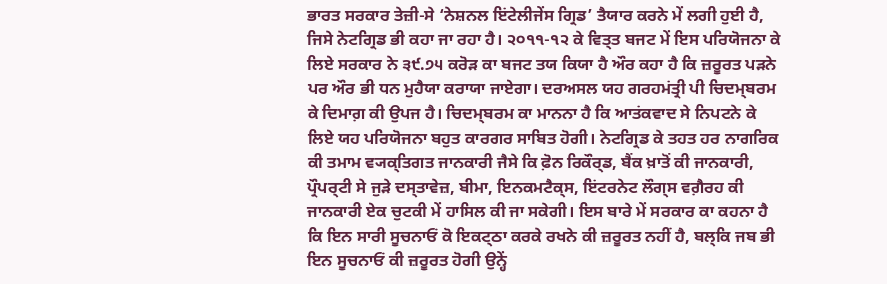ਭਾਰਤ ਸਰਕਾਰ ਤੇਜ਼ੀ-ਸੇ ‘ਨੇਸ਼ਨਲ ਇਂਟੇਲੀਜੇਂਸ ਗ੍ਰਿਡ’ ਤੈਯਾਰ ਕਰਨੇ ਮੇਂ ਲਗੀ ਹੁਈ ਹੈ, ਜਿਸੇ ਨੇਟਗ੍ਰਿਡ ਭੀ ਕਹਾ ਜਾ ਰਹਾ ਹੈ। ੨੦੧੧-੧੨ ਕੇ ਵਿਤ੍ਤ ਬਜਟ ਮੇਂ ਇਸ ਪਰਿਯੋਜਨਾ ਕੇ ਲਿਏ ਸਰਕਾਰ ਨੇ ੩੯.੭੫ ਕਰੋੜ ਕਾ ਬਜਟ ਤਯ ਕਿਯਾ ਹੈ ਔਰ ਕਹਾ ਹੈ ਕਿ ਜ਼ਰੂਰਤ ਪੜਨੇ ਪਰ ਔਰ ਭੀ ਧਨ ਮੁਹੈਯਾ ਕਰਾਯਾ ਜਾਏਗਾ। ਦਰਅਸਲ ਯਹ ਗਰਹਮਂਤ੍ਰੀ ਪੀ ਚਿਦਮ੍ਬਰਮ ਕੇ ਦਿਮਾਗ਼ ਕੀ ਉਪਜ ਹੈ। ਚਿਦਮ੍ਬਰਮ ਕਾ ਮਾਨਨਾ ਹੈ ਕਿ ਆਤਂਕਵਾਦ ਸੇ ਨਿਪਟਨੇ ਕੇ ਲਿਏ ਯਹ ਪਰਿਯੋਜਨਾ ਬਹੁਤ ਕਾਰਗਰ ਸਾਬਿਤ ਹੋਗੀ। ਨੇਟਗ੍ਰਿਡ ਕੇ ਤਹਤ ਹਰ ਨਾਗਰਿਕ ਕੀ ਤਮਾਮ ਵ੍ਯਕ੍ਤਿਗਤ ਜਾਨਕਾਰੀ ਜੈਸੇ ਕਿ ਫ਼ੋਨ ਰਿਕੌਰ੍ਡ, ਬੈਂਕ ਖ਼ਾਤੋਂ ਕੀ ਜਾਨਕਾਰੀ, ਪ੍ਰੌਪਰ੍ਟੀ ਸੇ ਜੁੜੇ ਦਸ੍ਤਾਵੇਜ਼, ਬੀਮਾ, ਇਨਕਮਟੈਕ੍ਸ, ਇਂਟਰਨੇਟ ਲੌਗ੍ਸ ਵਗ਼ੈਰਹ ਕੀ ਜਾਨਕਾਰੀ ਏਕ ਚੁਟਕੀ ਮੇਂ ਹਾਸਿਲ ਕੀ ਜਾ ਸਕੇਗੀ। ਇਸ ਬਾਰੇ ਮੇਂ ਸਰਕਾਰ ਕਾ ਕਹਨਾ ਹੈ ਕਿ ਇਨ ਸਾਰੀ ਸੂਚਨਾਓਂ ਕੋ ਇਕਟ੍ਠਾ ਕਰਕੇ ਰਖਨੇ ਕੀ ਜ਼ਰੂਰਤ ਨਹੀਂ ਹੈ, ਬਲ੍ਕਿ ਜਬ ਭੀ ਇਨ ਸੂਚਨਾਓਂ ਕੀ ਜ਼ਰੂਰਤ ਹੋਗੀ ਉਨ੍ਹੇਂ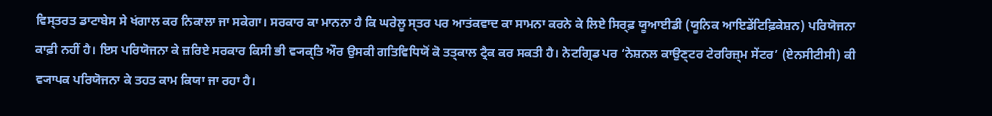ਵਿਸ੍ਤਰਤ ਡਾਟਾਬੇਸ ਸੇ ਖਂਗਾਲ ਕਰ ਨਿਕਾਲਾ ਜਾ ਸਕੇਗਾ। ਸਰਕਾਰ ਕਾ ਮਾਨਨਾ ਹੈ ਕਿ ਘਰੇਲੂ ਸ੍ਤਰ ਪਰ ਆਤਂਕਵਾਦ ਕਾ ਸਾਮਨਾ ਕਰਨੇ ਕੇ ਲਿਏ ਸਿਰ੍ਫ਼ ਯੂਆਈਡੀ (ਯੂਨਿਕ ਆਇਡੇਂਟਿਫ਼ਿਕੇਸ਼ਨ) ਪਰਿਯੋਜਨਾ ਕਾਫ਼ੀ ਨਹੀਂ ਹੈ। ਇਸ ਪਰਿਯੋਜਨਾ ਕੇ ਜ਼ਰਿਏ ਸਰਕਾਰ ਕਿਸੀ ਭੀ ਵ੍ਯਕ੍ਤਿ ਔਰ ਉਸਕੀ ਗਤਿਵਿਧਿਯੋਂ ਕੋ ਤਤ੍ਕਾਲ ਟ੍ਰੈਕ ਕਰ ਸਕਤੀ ਹੈ। ਨੇਟਗ੍ਰਿਡ ਪਰ ‘ਨੇਸ਼ਨਲ ਕਾਉਣ੍ਟਰ ਟੇਰਰਿਜ਼੍ਮ ਸੇਂਟਰ’ (ਏਨਸੀਟੀਸੀ) ਕੀ ਵ੍ਯਾਪਕ ਪਰਿਯੋਜਨਾ ਕੇ ਤਹਤ ਕਾਮ ਕਿਯਾ ਜਾ ਰਹਾ ਹੈ।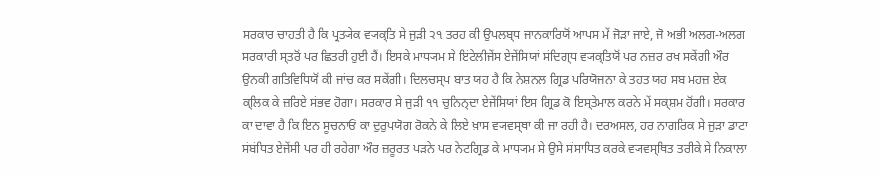ਸਰਕਾਰ ਚਾਹਤੀ ਹੈ ਕਿ ਪ੍ਰਤ੍ਯੇਕ ਵ੍ਯਕ੍ਤਿ ਸੇ ਜੁੜੀ ੨੧ ਤਰਹ ਕੀ ਉਪਲਬ੍ਧ ਜਾਨਕਾਰਿਯੋਂ ਆਪਸ ਮੇਂ ਜੋੜਾ ਜਾਏ, ਜੋ ਅਭੀ ਅਲਗ-ਅਲਗ ਸਰਕਾਰੀ ਸ੍ਤਰੋਂ ਪਰ ਛਿਤਰੀ ਹੁਈ ਹੈਂ। ਇਸਕੇ ਮਾਧ੍ਯਮ ਸੇ ਇਂਟੇਲੀਜੇਂਸ ਏਜੇਂਸਿਯਾਂ ਸਂਦਿਗ੍ਧ ਵ੍ਯਕ੍ਤਿਯੋਂ ਪਰ ਨਜ਼ਰ ਰਖ ਸਕੇਂਗੀ ਔਰ ਉਨਕੀ ਗਤਿਵਿਧਿਯੋਂ ਕੀ ਜਾਂਚ ਕਰ ਸਕੇਂਗੀ। ਦਿਲਚਸ੍ਪ ਬਾਤ ਯਹ ਹੈ ਕਿ ਨੇਸ਼ਨਲ ਗ੍ਰਿਡ ਪਰਿਯੋਜਨਾ ਕੇ ਤਹਤ ਯਹ ਸਬ ਮਹਜ਼ ਏਕ ਕ੍ਲਿਕ ਕੇ ਜ਼ਰਿਏ ਸਂਭਵ ਹੋਗਾ। ਸਰਕਾਰ ਸੇ ਜੁੜੀ ੧੧ ਚੁਨਿਨ੍ਦਾ ਏਜੇਂਸਿਯਾਂ ਇਸ ਗ੍ਰਿਡ ਕੋ ਇਸ੍ਤੇਮਾਲ ਕਰਨੇ ਮੇਂ ਸਕ੍ਸ਼ਮ ਹੋਂਗੀ। ਸਰਕਾਰ ਕਾ ਦਾਵਾ ਹੈ ਕਿ ਇਨ ਸੂਚਨਾਓਂ ਕਾ ਦੁਰੁਪਯੋਗ ਰੋਕਨੇ ਕੇ ਲਿਏ ਖ਼ਾਸ ਵ੍ਯਵਸ੍ਥਾ ਕੀ ਜਾ ਰਹੀ ਹੈ। ਦਰਅਸਲ, ਹਰ ਨਾਗਰਿਕ ਸੇ ਜੁੜਾ ਡਾਟਾ ਸਂਬਂਧਿਤ ਏਜੇਂਸੀ ਪਰ ਹੀ ਰਹੇਗਾ ਔਰ ਜ਼ਰੂਰਤ ਪੜਨੇ ਪਰ ਨੇਟਗ੍ਰਿਡ ਕੇ ਮਾਧ੍ਯਮ ਸੇ ਉਸੇ ਸਂਸਾਧਿਤ ਕਰਕੇ ਵ੍ਯਵਸ੍ਥਿਤ ਤਰੀਕੇ ਸੇ ਨਿਕਾਲਾ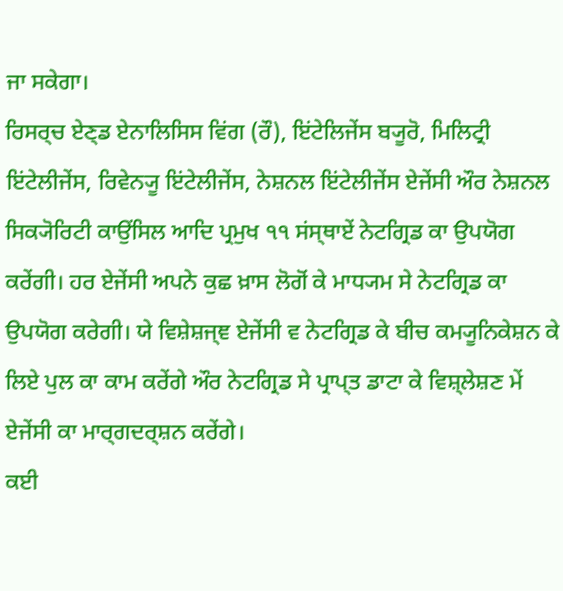ਜਾ ਸਕੇਗਾ।
ਰਿਸਰ੍ਚ ਏਣ੍ਡ ਏਨਾਲਿਸਿਸ ਵਿਂਗ (ਰੌ), ਇਂਟੇਲਿਜੇਂਸ ਬ੍ਯੂਰੋ, ਮਿਲਿਟ੍ਰੀ ਇਂਟੇਲੀਜੇਂਸ, ਰਿਵੇਨ੍ਯੂ ਇਂਟੇਲੀਜੇਂਸ, ਨੇਸ਼ਨਲ ਇਂਟੇਲੀਜੇਂਸ ਏਜੇਂਸੀ ਔਰ ਨੇਸ਼ਨਲ ਸਿਕ੍ਯੋਰਿਟੀ ਕਾਉਂਸਿਲ ਆਦਿ ਪ੍ਰਮੁਖ ੧੧ ਸਂਸ੍ਥਾਏਂ ਨੇਟਗ੍ਰਿਡ ਕਾ ਉਪਯੋਗ ਕਰੇਂਗੀ। ਹਰ ਏਜੇਂਸੀ ਅਪਨੇ ਕੁਛ ਖ਼ਾਸ ਲੋਗੋਂ ਕੇ ਮਾਧ੍ਯਮ ਸੇ ਨੇਟਗ੍ਰਿਡ ਕਾ ਉਪਯੋਗ ਕਰੇਗੀ। ਯੇ ਵਿਸ਼ੇਸ਼ਜ੍ਞ ਏਜੇਂਸੀ ਵ ਨੇਟਗ੍ਰਿਡ ਕੇ ਬੀਚ ਕਮ੍ਯੂਨਿਕੇਸ਼ਨ ਕੇ ਲਿਏ ਪੁਲ ਕਾ ਕਾਮ ਕਰੇਂਗੇ ਔਰ ਨੇਟਗ੍ਰਿਡ ਸੇ ਪ੍ਰਾਪ੍ਤ ਡਾਟਾ ਕੇ ਵਿਸ਼੍ਲੇਸ਼ਣ ਮੇਂ ਏਜੇਂਸੀ ਕਾ ਮਾਰ੍ਗਦਰ੍ਸ਼ਨ ਕਰੇਂਗੇ।
ਕਈ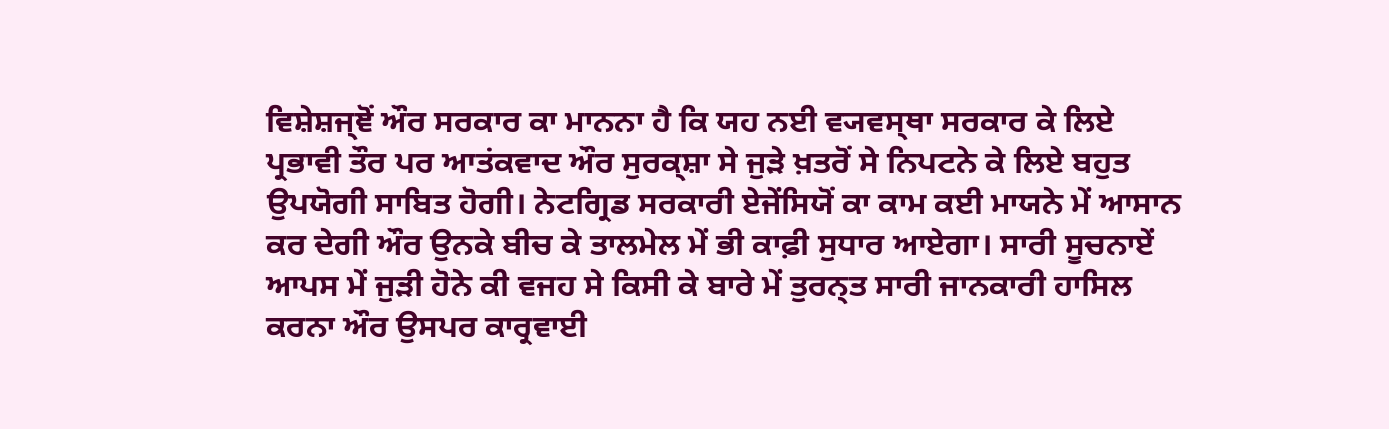ਵਿਸ਼ੇਸ਼ਜ੍ਞੋਂ ਔਰ ਸਰਕਾਰ ਕਾ ਮਾਨਨਾ ਹੈ ਕਿ ਯਹ ਨਈ ਵ੍ਯਵਸ੍ਥਾ ਸਰਕਾਰ ਕੇ ਲਿਏ ਪ੍ਰਭਾਵੀ ਤੌਰ ਪਰ ਆਤਂਕਵਾਦ ਔਰ ਸੁਰਕ੍ਸ਼ਾ ਸੇ ਜੁੜੇ ਖ਼ਤਰੋਂ ਸੇ ਨਿਪਟਨੇ ਕੇ ਲਿਏ ਬਹੁਤ ਉਪਯੋਗੀ ਸਾਬਿਤ ਹੋਗੀ। ਨੇਟਗ੍ਰਿਡ ਸਰਕਾਰੀ ਏਜੇਂਸਿਯੋਂ ਕਾ ਕਾਮ ਕਈ ਮਾਯਨੇ ਮੇਂ ਆਸਾਨ ਕਰ ਦੇਗੀ ਔਰ ਉਨਕੇ ਬੀਚ ਕੇ ਤਾਲਮੇਲ ਮੇਂ ਭੀ ਕਾਫ਼ੀ ਸੁਧਾਰ ਆਏਗਾ। ਸਾਰੀ ਸੂਚਨਾਏਂ ਆਪਸ ਮੇਂ ਜੁੜੀ ਹੋਨੇ ਕੀ ਵਜਹ ਸੇ ਕਿਸੀ ਕੇ ਬਾਰੇ ਮੇਂ ਤੁਰਨ੍ਤ ਸਾਰੀ ਜਾਨਕਾਰੀ ਹਾਸਿਲ ਕਰਨਾ ਔਰ ਉਸਪਰ ਕਾਰ੍ਰਵਾਈ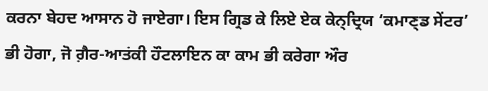ਕਰਨਾ ਬੇਹਦ ਆਸਾਨ ਹੋ ਜਾਏਗਾ। ਇਸ ਗ੍ਰਿਡ ਕੇ ਲਿਏ ਏਕ ਕੇਨ੍ਦ੍ਰਿਯ ‘ਕਮਾਣ੍ਡ ਸੇਂਟਰ’ ਭੀ ਹੋਗਾ, ਜੋ ਗ਼ੈਰ-ਆਤਂਕੀ ਹੌਟਲਾਇਨ ਕਾ ਕਾਮ ਭੀ ਕਰੇਗਾ ਔਰ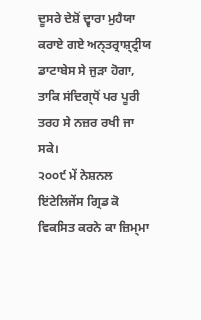ਦੂਸਰੇ ਦੇਸ਼ੋਂ ਦ੍ਵਾਰਾ ਮੁਹੈਯਾ ਕਰਾਏ ਗਏ ਅਨ੍ਤਰ੍ਰਾਸ਼੍ਟ੍ਰੀਯ ਡਾਟਾਬੇਸ ਸੇ ਜੁੜਾ ਹੋਗਾ, ਤਾਕਿ ਸਂਦਿਗ੍ਧੋਂ ਪਰ ਪੂਰੀ ਤਰਹ ਸੇ ਨਜ਼ਰ ਰਖੀ ਜਾ ਸਕੇ।
੨੦੦੯ ਮੇਂ ਨੇਸ਼ਨਲ ਇਂਟੇਲਿਜੇਂਸ ਗ੍ਰਿਡ ਕੋ ਵਿਕਸਿਤ ਕਰਨੇ ਕਾ ਜ਼ਿਮ੍ਮਾ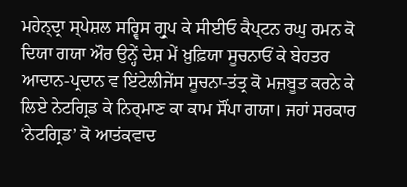ਮਹੇਨ੍ਦ੍ਰਾ ਸ੍ਪੇਸ਼ਲ ਸਰ੍ਵਿਸ ਗ੍ਰੁਪ ਕੇ ਸੀਈਓ ਕੈਪ੍ਟਨ ਰਘੁ ਰਮਨ ਕੋ ਦਿਯਾ ਗਯਾ ਔਰ ਉਨ੍ਹੇਂ ਦੇਸ਼ ਮੇਂ ਖ਼ੁਫ਼ਿਯਾ ਸੂਚਨਾਓਂ ਕੇ ਬੇਹਤਰ ਆਦਾਨ-ਪ੍ਰਦਾਨ ਵ ਇਂਟੇਲੀਜੇਂਸ ਸੂਚਨਾ-ਤਂਤ੍ਰ ਕੋ ਮਜ਼ਬੂਤ ਕਰਨੇ ਕੇ ਲਿਏ ਨੇਟਗ੍ਰਿਡ ਕੇ ਨਿਰ੍ਮਾਣ ਕਾ ਕਾਮ ਸੌਂਪਾ ਗਯਾ। ਜਹਾਂ ਸਰਕਾਰ ‘ਨੇਟਗ੍ਰਿਡ’ ਕੋ ਆਤਂਕਵਾਦ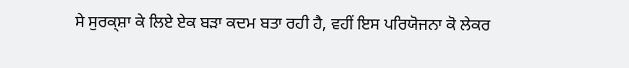ਸੇ ਸੁਰਕ੍ਸ਼ਾ ਕੇ ਲਿਏ ਏਕ ਬੜਾ ਕਦਮ ਬਤਾ ਰਹੀ ਹੈ, ਵਹੀਂ ਇਸ ਪਰਿਯੋਜਨਾ ਕੋ ਲੇਕਰ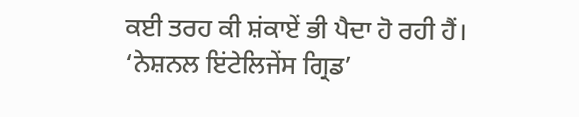ਕਈ ਤਰਹ ਕੀ ਸ਼ਂਕਾਏਂ ਭੀ ਪੈਦਾ ਹੋ ਰਹੀ ਹੈਂ। ‘ਨੇਸ਼ਨਲ ਇਂਟੇਲਿਜੇਂਸ ਗ੍ਰਿਡ’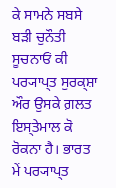ਕੇ ਸਾਮਨੇ ਸਬਸੇ ਬੜੀ ਚੁਨੌਤੀ ਸੂਚਨਾਓਂ ਕੀ ਪਰ੍ਯਾਪ੍ਤ ਸੁਰਕ੍ਸ਼ਾ ਔਰ ਉਸਕੇ ਗ਼ਲਤ ਇਸ੍ਤੇਮਾਲ ਕੋ ਰੋਕਨਾ ਹੈ। ਭਾਰਤ ਮੇਂ ਪਰ੍ਯਾਪ੍ਤ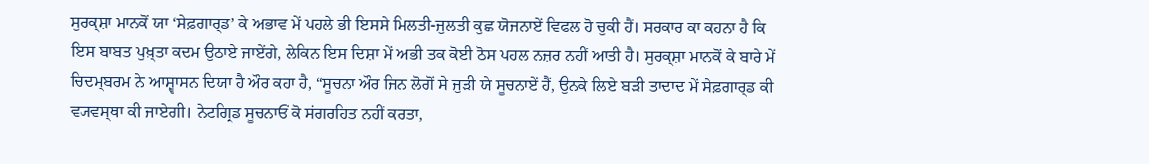ਸੁਰਕ੍ਸ਼ਾ ਮਾਨਕੋਂ ਯਾ ‘ਸੇਫ਼ਗਾਰ੍ਡ’ ਕੇ ਅਭਾਵ ਮੇਂ ਪਹਲੇ ਭੀ ਇਸਸੇ ਮਿਲਤੀ-ਜੁਲਤੀ ਕੁਛ ਯੋਜਨਾਏਂ ਵਿਫਲ ਹੋ ਚੁਕੀ ਹੈਂ। ਸਰਕਾਰ ਕਾ ਕਹਨਾ ਹੈ ਕਿ ਇਸ ਬਾਬਤ ਪੁਖ਼੍ਤਾ ਕਦਮ ਉਠਾਏ ਜਾਏਂਗੇ, ਲੇਕਿਨ ਇਸ ਦਿਸ਼ਾ ਮੇਂ ਅਭੀ ਤਕ ਕੋਈ ਠੋਸ ਪਹਲ ਨਜ਼ਰ ਨਹੀਂ ਆਤੀ ਹੈ। ਸੁਰਕ੍ਸ਼ਾ ਮਾਨਕੋਂ ਕੇ ਬਾਰੇ ਮੇਂ ਚਿਦਮ੍ਬਰਮ ਨੇ ਆਸ਼੍ਵਾਸਨ ਦਿਯਾ ਹੈ ਔਰ ਕਹਾ ਹੈ, “ਸੂਚਨਾ ਔਰ ਜਿਨ ਲੋਗੋਂ ਸੇ ਜੁੜੀ ਯੇ ਸੂਚਨਾਏਂ ਹੈਂ, ਉਨਕੇ ਲਿਏ ਬੜੀ ਤਾਦਾਦ ਮੇਂ ਸੇਫ਼ਗਾਰ੍ਡ ਕੀ ਵ੍ਯਵਸ੍ਥਾ ਕੀ ਜਾਏਗੀ। ਨੇਟਗ੍ਰਿਡ ਸੂਚਨਾਓਂ ਕੋ ਸਂਗਰਹਿਤ ਨਹੀਂ ਕਰਤਾ,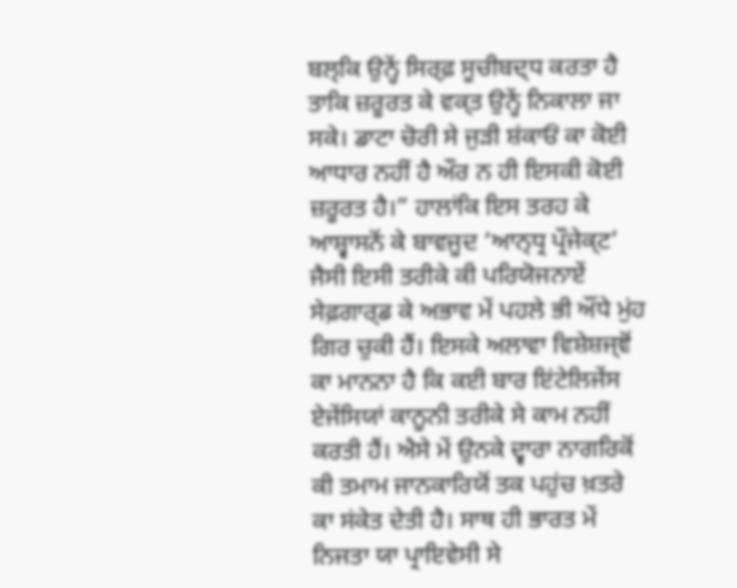ਬਲ੍ਕਿ ਉਨ੍ਹੇਂ ਸਿਰ੍ਫ਼ ਸੂਚੀਬਦ੍ਧ ਕਰਤਾ ਹੈ ਤਾਕਿ ਜ਼ਰੂਰਤ ਕੇ ਵਕ੍ਤ ਉਨ੍ਹੇਂ ਨਿਕਾਲਾ ਜਾ ਸਕੇ। ਡਾਟਾ ਚੋਰੀ ਸੇ ਜੁੜੀ ਸ਼ਂਕਾਓਂ ਕਾ ਕੋਈ ਆਧਾਰ ਨਹੀਂ ਹੈ ਔਰ ਨ ਹੀ ਇਸਕੀ ਕੋਈ ਜ਼ਰੂਰਤ ਹੈ।” ਹਾਲਾਂਕਿ ਇਸ ਤਰਹ ਕੇ ਆਸ਼੍ਵਾਸਨੋਂ ਕੇ ਬਾਵਜੂਦ ‘ਆਨ੍ਧ੍ਰ ਪ੍ਰੌਜੇਕ੍ਟ’ ਜੈਸੀ ਇਸੀ ਤਰੀਕੇ ਕੀ ਪਰਿਯੋਜਨਾਏਂ ਸੇਫ਼ਗਾਰ੍ਡ ਕੇ ਅਭਾਵ ਮੇਂ ਪਹਲੇ ਭੀ ਔਂਧੇ ਮੁਂਹ ਗਿਰ ਚੁਕੀ ਹੈਂ। ਇਸਕੇ ਅਲਾਵਾ ਵਿਸ਼ੇਸ਼ਜ੍ਞੋਂ ਕਾ ਮਾਨਨਾ ਹੈ ਕਿ ਕਈ ਬਾਰ ਇਂਟੇਲਿਜੇਂਸ ਏਜੇਂਸਿਯਾਂ ਕਾਨੂਨੀ ਤਰੀਕੇ ਸੇ ਕਾਮ ਨਹੀਂ ਕਰਤੀ ਹੈਂ। ਐਸੇ ਮੇਂ ਉਨਕੇ ਦ੍ਵਾਰਾ ਨਾਗਰਿਕੋਂ ਕੀ ਤਮਾਮ ਜਾਨਕਾਰਿਯੋਂ ਤਕ ਪਹੁਂਚ ਖ਼ਤਰੇ ਕਾ ਸਂਕੇਤ ਦੇਤੀ ਹੈ। ਸਾਥ ਹੀ ਭਾਰਤ ਮੇਂ ਨਿਜਤਾ ਯਾ ਪ੍ਰਾਇਵੇਸੀ ਸੇ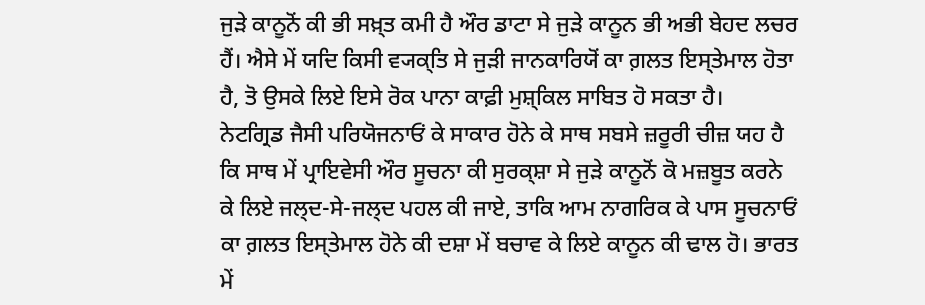ਜੁੜੇ ਕਾਨੂਨੋਂ ਕੀ ਭੀ ਸਖ਼੍ਤ ਕਮੀ ਹੈ ਔਰ ਡਾਟਾ ਸੇ ਜੁੜੇ ਕਾਨੂਨ ਭੀ ਅਭੀ ਬੇਹਦ ਲਚਰ ਹੈਂ। ਐਸੇ ਮੇਂ ਯਦਿ ਕਿਸੀ ਵ੍ਯਕ੍ਤਿ ਸੇ ਜੁੜੀ ਜਾਨਕਾਰਿਯੋਂ ਕਾ ਗ਼ਲਤ ਇਸ੍ਤੇਮਾਲ ਹੋਤਾ ਹੈ, ਤੋ ਉਸਕੇ ਲਿਏ ਇਸੇ ਰੋਕ ਪਾਨਾ ਕਾਫ਼ੀ ਮੁਸ਼੍ਕਿਲ ਸਾਬਿਤ ਹੋ ਸਕਤਾ ਹੈ।
ਨੇਟਗ੍ਰਿਡ ਜੈਸੀ ਪਰਿਯੋਜਨਾਓਂ ਕੇ ਸਾਕਾਰ ਹੋਨੇ ਕੇ ਸਾਥ ਸਬਸੇ ਜ਼ਰੂਰੀ ਚੀਜ਼ ਯਹ ਹੈ ਕਿ ਸਾਥ ਮੇਂ ਪ੍ਰਾਇਵੇਸੀ ਔਰ ਸੂਚਨਾ ਕੀ ਸੁਰਕ੍ਸ਼ਾ ਸੇ ਜੁੜੇ ਕਾਨੂਨੋਂ ਕੋ ਮਜ਼ਬੂਤ ਕਰਨੇ ਕੇ ਲਿਏ ਜਲ੍ਦ-ਸੇ-ਜਲ੍ਦ ਪਹਲ ਕੀ ਜਾਏ, ਤਾਕਿ ਆਮ ਨਾਗਰਿਕ ਕੇ ਪਾਸ ਸੂਚਨਾਓਂ ਕਾ ਗ਼ਲਤ ਇਸ੍ਤੇਮਾਲ ਹੋਨੇ ਕੀ ਦਸ਼ਾ ਮੇਂ ਬਚਾਵ ਕੇ ਲਿਏ ਕਾਨੂਨ ਕੀ ਢਾਲ ਹੋ। ਭਾਰਤ ਮੇਂ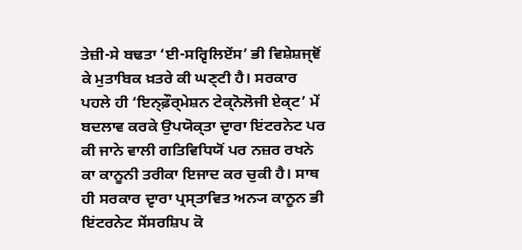ਤੇਜ਼ੀ-ਸੇ ਬਢਤਾ ‘ਈ-ਸਰ੍ਵਿਲਿਏਂਸ’ ਭੀ ਵਿਸ਼ੇਸ਼ਜ੍ਞੋਂ ਕੇ ਮੁਤਾਬਿਕ ਖ਼ਤਰੇ ਕੀ ਘਣ੍ਟੀ ਹੈ। ਸਰਕਾਰ ਪਹਲੇ ਹੀ ‘ਇਨ੍ਫ਼ੌਰ੍ਮੇਸ਼ਨ ਟੇਕ੍ਨੋਲੋਜੀ ਏਕ੍ਟ’ ਮੇਂ ਬਦਲਾਵ ਕਰਕੇ ਉਪਯੋਕ੍ਤਾ ਦ੍ਵਾਰਾ ਇਂਟਰਨੇਟ ਪਰ ਕੀ ਜਾਨੇ ਵਾਲੀ ਗਤਿਵਿਧਿਯੋਂ ਪਰ ਨਜ਼ਰ ਰਖਨੇ ਕਾ ਕਾਨੂਨੀ ਤਰੀਕਾ ਇਜਾਦ ਕਰ ਚੁਕੀ ਹੈ। ਸਾਥ ਹੀ ਸਰਕਾਰ ਦ੍ਵਾਰਾ ਪ੍ਰਸ੍ਤਾਵਿਤ ਅਨ੍ਯ ਕਾਨੂਨ ਭੀ ਇਂਟਰਨੇਟ ਸੇਂਸਰਸ਼ਿਪ ਕੋ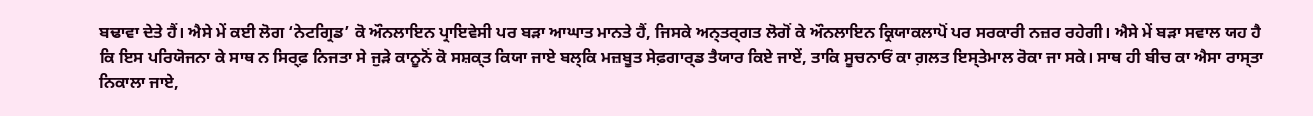ਬਢਾਵਾ ਦੇਤੇ ਹੈਂ। ਐਸੇ ਮੇਂ ਕਈ ਲੋਗ ‘ਨੇਟਗ੍ਰਿਡ’ ਕੋ ਔਨਲਾਇਨ ਪ੍ਰਾਇਵੇਸੀ ਪਰ ਬੜਾ ਆਘਾਤ ਮਾਨਤੇ ਹੈਂ, ਜਿਸਕੇ ਅਨ੍ਤਰ੍ਗਤ ਲੋਗੋਂ ਕੇ ਔਨਲਾਇਨ ਕ੍ਰਿਯਾਕਲਾਪੋਂ ਪਰ ਸਰਕਾਰੀ ਨਜ਼ਰ ਰਹੇਗੀ। ਐਸੇ ਮੇਂ ਬੜਾ ਸਵਾਲ ਯਹ ਹੈ ਕਿ ਇਸ ਪਰਿਯੋਜਨਾ ਕੇ ਸਾਥ ਨ ਸਿਰ੍ਫ਼ ਨਿਜਤਾ ਸੇ ਜੁੜੇ ਕਾਨੂਨੋਂ ਕੋ ਸਸ਼ਕ੍ਤ ਕਿਯਾ ਜਾਏ ਬਲ੍ਕਿ ਮਜ਼ਬੂਤ ਸੇਫ਼ਗਾਰ੍ਡ ਤੈਯਾਰ ਕਿਏ ਜਾਏਂ, ਤਾਕਿ ਸੂਚਨਾਓਂ ਕਾ ਗ਼ਲਤ ਇਸ੍ਤੇਮਾਲ ਰੋਕਾ ਜਾ ਸਕੇ। ਸਾਥ ਹੀ ਬੀਚ ਕਾ ਐਸਾ ਰਾਸ੍ਤਾ ਨਿਕਾਲਾ ਜਾਏ,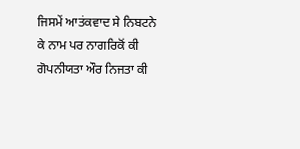ਜਿਸਮੇਂ ਆਤਂਕਵਾਦ ਸੇ ਨਿਬਟਨੇ ਕੇ ਨਾਮ ਪਰ ਨਾਗਰਿਕੋਂ ਕੀ ਗੋਪਨੀਯਤਾ ਔਰ ਨਿਜਤਾ ਕੀ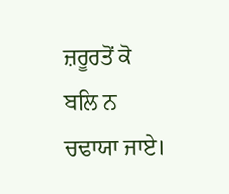ਜ਼ਰੂਰਤੋਂ ਕੋ ਬਲਿ ਨ ਚਢਾਯਾ ਜਾਏ।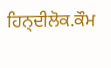ਹਿਨ੍ਦੀਲੋਕ.ਕੌਮ